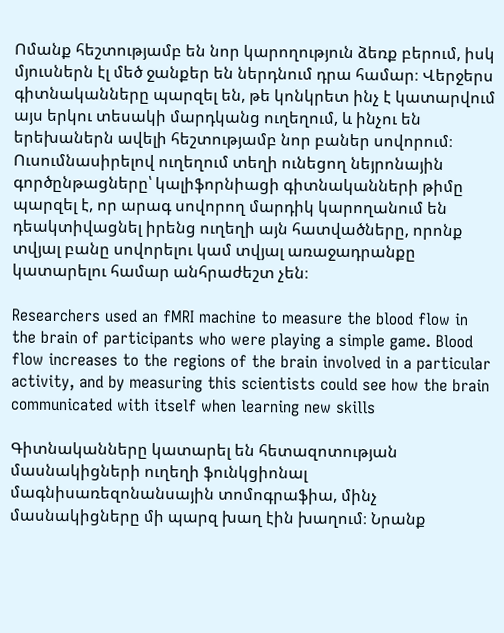Ոմանք հեշտությամբ են նոր կարողություն ձեռք բերում, իսկ մյուսներն էլ մեծ ջանքեր են ներդնում դրա համար։ Վերջերս գիտնականները պարզել են, թե կոնկրետ ինչ է կատարվում այս երկու տեսակի մարդկանց ուղեղում, և ինչու են երեխաներն ավելի հեշտությամբ նոր բաներ սովորում։ Ուսումնասիրելով ուղեղում տեղի ունեցող նեյրոնային գործընթացները՝ կալիֆորնիացի գիտնականների թիմը պարզել է, որ արագ սովորող մարդիկ կարողանում են դեակտիվացնել իրենց ուղեղի այն հատվածները, որոնք տվյալ բանը սովորելու կամ տվյալ առաջադրանքը կատարելու համար անհրաժեշտ չեն։

Researchers used an fMRI machine to measure the blood flow in the brain of participants who were playing a simple game. Blood flow increases to the regions of the brain involved in a particular activity, and by measuring this scientists could see how the brain communicated with itself when learning new skills

Գիտնականները կատարել են հետազոտության մասնակիցների ուղեղի ֆունկցիոնալ մագնիսառեզոնանսային տոմոգրաֆիա, մինչ մասնակիցները մի պարզ խաղ էին խաղում։ Նրանք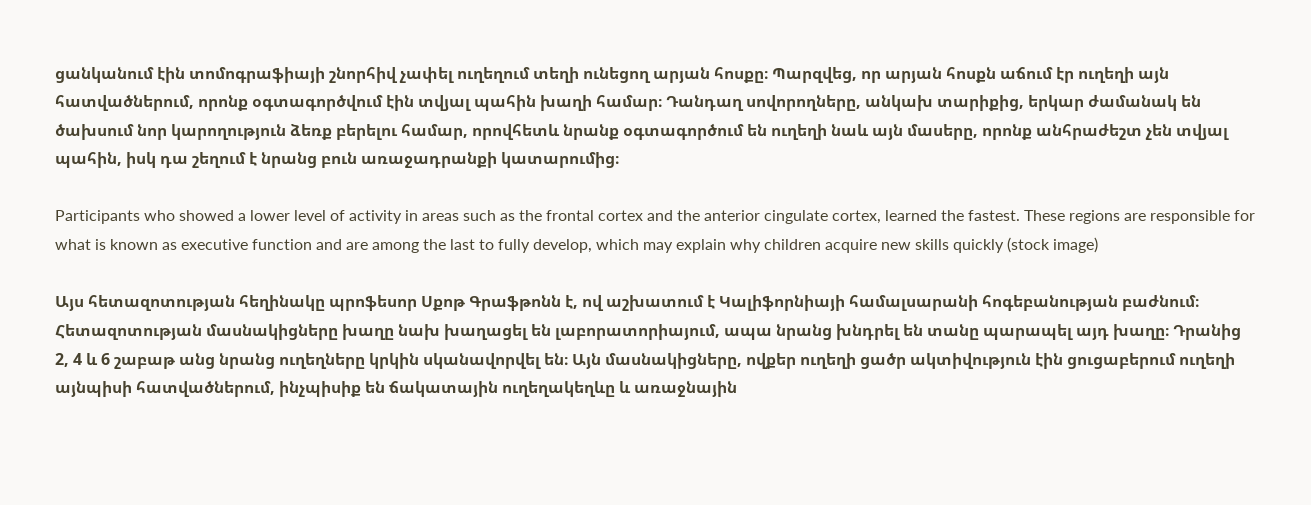ցանկանում էին տոմոգրաֆիայի շնորհիվ չափել ուղեղում տեղի ունեցող արյան հոսքը։ Պարզվեց, որ արյան հոսքն աճում էր ուղեղի այն հատվածներում, որոնք օգտագործվում էին տվյալ պահին խաղի համար։ Դանդաղ սովորողները, անկախ տարիքից, երկար ժամանակ են ծախսում նոր կարողություն ձեռք բերելու համար, որովհետև նրանք օգտագործում են ուղեղի նաև այն մասերը, որոնք անհրաժեշտ չեն տվյալ պահին, իսկ դա շեղում է նրանց բուն առաջադրանքի կատարումից։

Participants who showed a lower level of activity in areas such as the frontal cortex and the anterior cingulate cortex, learned the fastest. These regions are responsible for what is known as executive function and are among the last to fully develop, which may explain why children acquire new skills quickly (stock image)

Այս հետազոտության հեղինակը պրոֆեսոր Սքոթ Գրաֆթոնն է, ով աշխատում է Կալիֆորնիայի համալսարանի հոգեբանության բաժնում։ Հետազոտության մասնակիցները խաղը նախ խաղացել են լաբորատորիայում, ապա նրանց խնդրել են տանը պարապել այդ խաղը։ Դրանից 2, 4 և 6 շաբաթ անց նրանց ուղեղները կրկին սկանավորվել են։ Այն մասնակիցները, ովքեր ուղեղի ցածր ակտիվություն էին ցուցաբերում ուղեղի այնպիսի հատվածներում, ինչպիսիք են ճակատային ուղեղակեղևը և առաջնային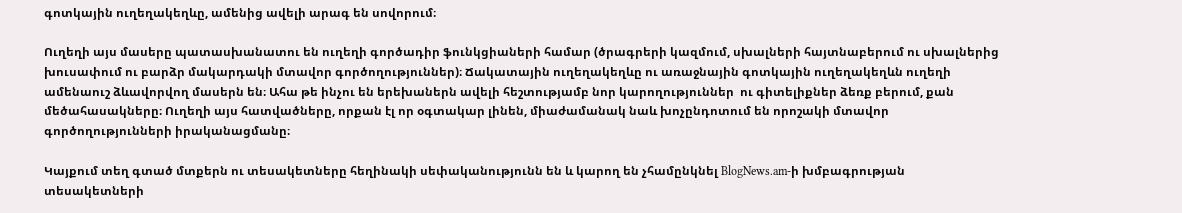գոտկային ուղեղակեղևը, ամենից ավելի արագ են սովորում։

Ուղեղի այս մասերը պատասխանատու են ուղեղի գործադիր ֆունկցիաների համար (ծրագրերի կազմում, սխալների հայտնաբերում ու սխալներից խուսափում ու բարձր մակարդակի մտավոր գործողություններ)։ Ճակատային ուղեղակեղևը ու առաջնային գոտկային ուղեղակեղևն ուղեղի ամենաուշ ձևավորվող մասերն են։ Ահա թե ինչու են երեխաներն ավելի հեշտությամբ նոր կարողություններ  ու գիտելիքներ ձեռք բերում, քան մեծահասակները։ Ուղեղի այս հատվածները, որքան էլ որ օգտակար լինեն, միաժամանակ նաև խոչընդոտում են որոշակի մտավոր գործողությունների իրականացմանը։

Կայքում տեղ գտած մտքերն ու տեսակետները հեղինակի սեփականությունն են և կարող են չհամընկնել BlogNews.am-ի խմբագրության տեսակետների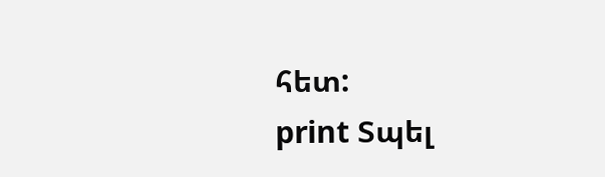հետ:
print Տպել